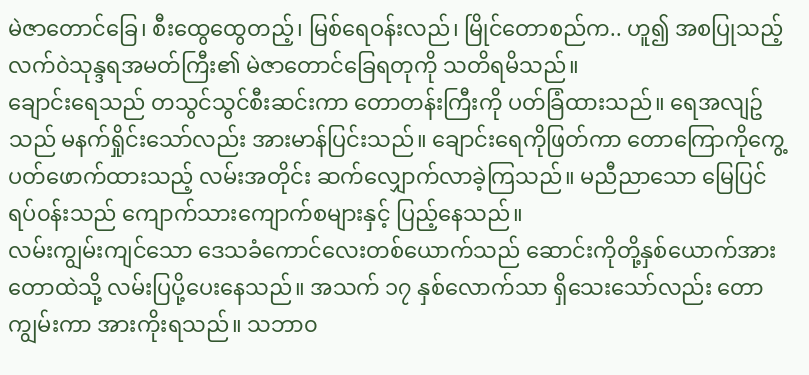မဲဇာတောင်ခြေ၊ စီးထွေထွေတည့်၊ မြစ်ရေဝန်းလည်၊ မြိုင်တောစည်က.. ဟူ၍ အစပြုသည့် လက်၀ဲသုန္ဒရအမတ်ကြီး၏ မဲဇာတောင်ခြေရတုကို သတိရမိသည်။
ချောင်းရေသည် တသွင်သွင်စီးဆင်းကာ တောတန်းကြီးကို ပတ်ခြံထားသည်။ ရေအလျဥ်သည် မနက်ရှိုင်းသော်လည်း အားမာန်ပြင်းသည်။ ချောင်းရေကိုဖြတ်ကာ တောကြောကိုကွေ့ပတ်ဖောက်ထားသည့် လမ်းအတိုင်း ဆက်လျှောက်လာခဲ့ကြသည်။ မညီညာသော မြေပြင်ရပ်၀န်းသည် ကျောက်သားကျောက်စများနှင့် ပြည့်နေသည်။
လမ်းကျွမ်းကျင်သော ဒေသခံကောင်လေးတစ်ယောက်သည် ဆောင်းကိုတို့နှစ်ယောက်အား တောထဲသို့ လမ်းပြပို့ပေးနေသည်။ အသက် ၁၇ နှစ်လောက်သာ ရှိသေးသော်လည်း တောကျွမ်းကာ အားကိုးရသည်။ သဘာ၀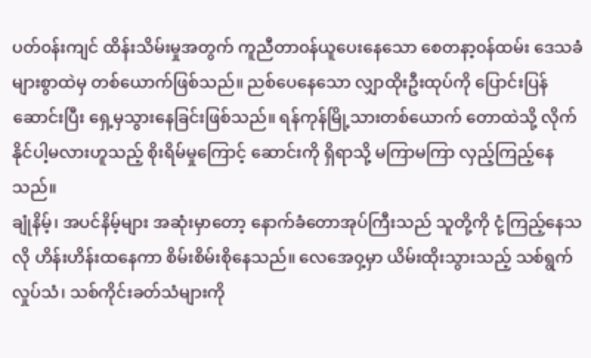ပတ်၀န်းကျင် ထိန်းသိမ်းမှုအတွက် ကူညီတာ၀န်ယူပေးနေသော စေတနာ့၀န်ထမ်း ဒေသခံများစွာထဲမှ တစ်ယောက်ဖြစ်သည်။ ညစ်ပေနေသော လျှာထိုးဦးထုပ်ကို ပြောင်းပြန်ဆောင်းပြီး ရှေ့မှသွားနေခြင်းဖြစ်သည်။ ရန်ကုန်မြို့သားတစ်ယောက် တောထဲသို့ လိုက်နိုင်ပါ့မလားဟူသည့် စိုးရိမ်မှုကြောင့် ဆောင်းကို ရှိရာသို့ မကြာမကြာ လှည့်ကြည့်နေသည်။
ချုံနိမ့်၊ အပင်နိမ့်များ အဆုံးမှာတော့ နောက်ခံတောအုပ်ကြီးသည် သူတို့ကို ငုံ့ကြည့်နေသလို ဟိန်းဟိန်းထနေကာ စိမ်းစိမ်းစိုနေသည်။ လေအေ၀ှ့မှာ ယိမ်းထိုးသွားသည့် သစ်ရွက်လှုပ်သံ၊ သစ်ကိုင်းခတ်သံများကို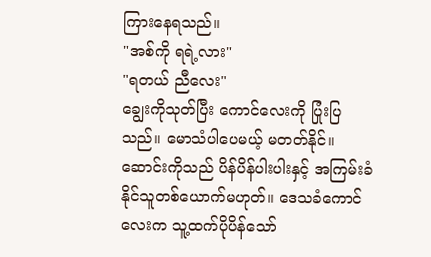ကြားနေရသည်။
"အစ်ကို ရရဲ့လား"
"ရတယ် ညီလေး"
ချွေးကိုသုတ်ပြီး ကောင်လေးကို ပြုံးပြသည်။ မောသံပါပေမယ့် မတတ်နိုင်။ ဆောင်းကိုသည် ပိန်ပိန်ပါးပါးနှင့် အကြမ်းခံနိုင်သူတစ်ယောက်မဟုတ်။ ဒေသခံကောင်လေးက သူ့ထက်ပိုပိန်သော်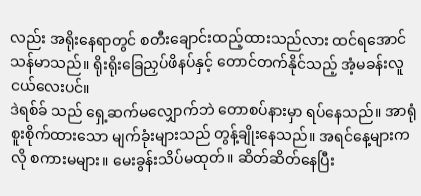လည်း အရိုးနေရာတွင် စတီးချောင်းထည့်ထားသည်လား ထင်ရအောင် သန်မာသည်။ ရိုးရိုးခြေညှပ်ဖိနပ်နှင့် တောင်တက်နိုင်သည့် အံ့မခန်းလူငယ်လေးပင်။
ဒဲရစ်ခ် သည် ရှေ့ဆက်မလျှောက်ဘဲ တောစပ်နားမှာ ရပ်နေသည်။ အာရုံစူးစိုက်ထားသော မျက်ခုံးများသည် တွန့်ချိုးနေသည်။ အရင်နေ့များကလို စကားမများ။ မေးခွန်းသိပ်မထုတ်။ ဆိတ်ဆိတ်နေပြီး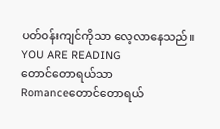ပတ်၀န်းကျင်ကိုသာ လေ့လာနေသည်။
YOU ARE READING
တောင်တောရယ်သာ
Romanceတောင်တောရယ်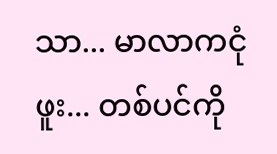သာ... မာလာကငုံဖူး... တစ်ပင်ကို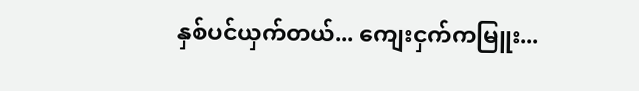နှစ်ပင်ယှက်တယ်... ကျေးငှက်ကမြူး...